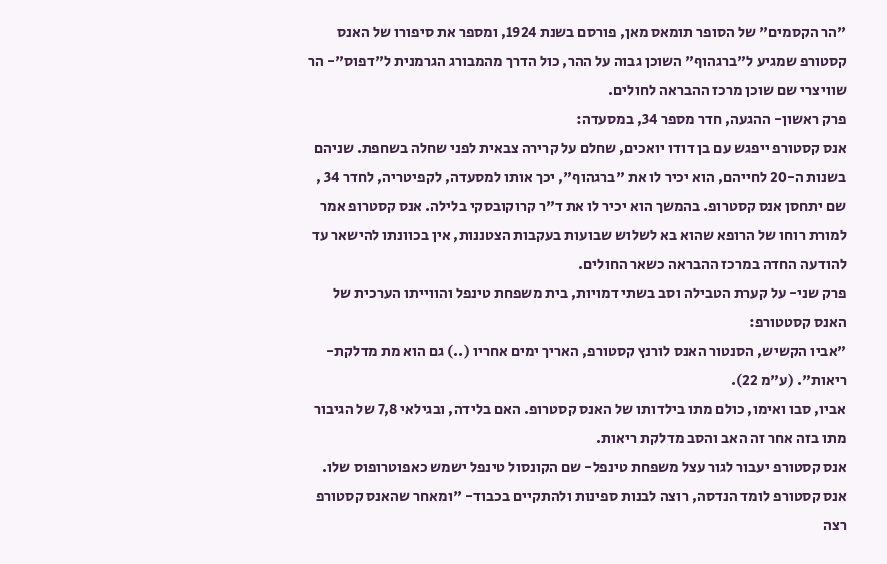"הר הקסמים" של הסופר תומאס מאן, פורסם בשנת 1924, ומספר את סיפורו של האנס קסטורפ שמגיע ל"ברגהוף" השוכן גבוה על ההר, כול הדרך מהמבורג הגרמנית ל"דפוס"- הר שוויצרי שם שוכן מרכז ההבראה לחולים.
פרק ראשון- ההגעה, חדר מספר 34, במסעדה:
אנס קסטורפ ייפגש עם בן דודו יואכים, שחלם על קרירה צבאית לפני שחלה בשחפת. שניהם בשנות ה-20 לחייהם, הוא יכיר לו את "ברגהוף", יכך אותו למסעדה, לקפיטריה, לחדר 34 , שם יתחסן אנס קסטרופ. בהמשך הוא יכיר לו את ד"ר קרוקובסקי בלילה. אנס קסטרופ אמר למורת רוחו של הרופא שהוא בא לשלוש שבועות בעקבות הצטננות, אין בכוונתו להישאר עד להודעה החדה במרכז ההבראה כשאר החולים.
פרק שני- על קערת הטבילה וסב בשתי דמויות, בית משפחת טינפל והווייתו הערכית של האנס קסטטורפ:
"אביו הקשיש, הסנטור האנס לורנץ קסטורפ, האריך ימים אחריו (..) גם הוא מת מדלקת-ריאות". (ע"מ 22).
אביו, סבו ואימו, כולם מתו בילדותו של האנס קסטרופ. האם בלידה, ובגילאי 7,8 של הגיבור מתו בזה אחר זה האב והסב מדלקת ריאות.
אנס קסטורפ יעבור לגור עצל משפחת טינפל- שם הקונסול טינפל ישמש כאפוטרופוס שלו. אנס קסטורפ לומד הנדסה, רוצה לבנות ספינות ולהתקיים בכבוד- "ומאחר שהאנס קסטורפ רצה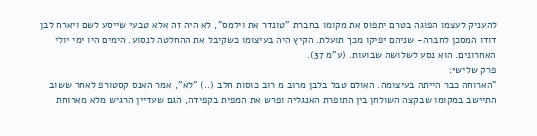להעניק לעצמו הפוגה בטרם יתפוס את מקומו בחברת "טונדר את וילמס", לא היה זה אלא טבעי שייסע לשם ויארח לבן דודו המסכן לחברה- שניהם יפיקו מכך תועלת. הקיץ היה בעיצומו כשקיבל את ההחלטה לנסוע. הימים היו ימי יולי האחרונים. הוא נסע לשלושה שבועות. (ע"מ 37).
פרק שלישי:
"הארוחה כבר הייתה בעיצומה. האולם טבל בלבן מרוב מ רוב כוסות חלב (..) "לא", אמר האנס קסטורפ לאחר ששוב התיישב במקומו שבקצה השולחן בין התופרת האנגליה ופרש את המפית בקפידה, הגם שעדיין הרגיש מלא מארוחת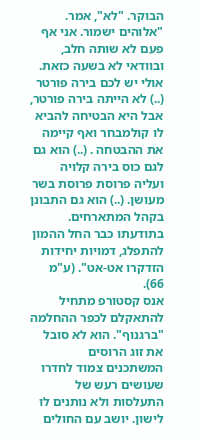הבוקר. "לא", אמר. "אלוהים ישמור. אני אף פעם לא שותה חלב, ובוודאי לא בשעה כזאת. אולי יש לכם בירה פורטר (..) לא הייתה בירה פורטר, אבל היא הבטיחה להביא לו קולמבחר ואף קיימה את ההבטחה . (..) הוא גם לגם כוס בירה קלויה ועליה פרוסת פרוסת בשר מעושן. (..) הוא גם התבונן בקהל המתארחים. בתודעתו כבר החל ההמון להתפלג, דמויות יחידות הזדקרו אט-אט". (ע"מ 66).
אנס קסטורפ מתחיל להתאקלם לכפר ההחלמה "ברגנוף". הוא לא סובל את זוג הרוסים המשתכנים צמוד לחדרו שעושים רעש של התעלסות ולא נותנים לו לישון. יושב עם החולים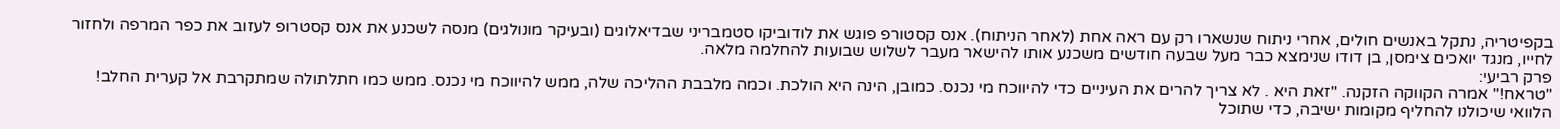בקפיטריה, נתקל באנשים חולים, אחרי ניתוח שנשארו רק עם ראה אחת (לאחר הניתוח). אנס קסטורפ פוגש את לודוביקו סטמבריני שבדיאלוגים (ובעיקר מונולגים) מנסה לשכנע את אנס קסטרופ לעזוב את כפר המרפה ולחזור לחייו, מנגד יואכים צימסן, בן דודו שנימצא כבר מעל שבעה חודשים משכנע אותו להישאר מעבר לשלוש שבועות להחלמה מלאה.
פרק רביעי:
"טראח!" אמרה הקווקה הזקנה. "זאת היא . לא צריך להרים את העיניים כדי להיווכח מי נכנס. כמובן, הינה היא הולכת. וכמה מלבבת ההליכה שלה, ממש להיווכח מי נכנס. ממש כמו חתלתולה שמתקרבת אל קערית החלב! הלוואי שיכולנו להחליף מקומות ישיבה, כדי שתוכל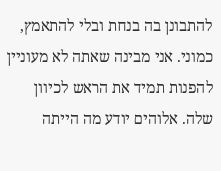להתבונן בה בנחת ובלי להתאמץ, כמוני. אני מבינה שאתה לא מעוניין להפנות תמיד את הראש לכיוון שלה. אלוהים יודע מה הייתה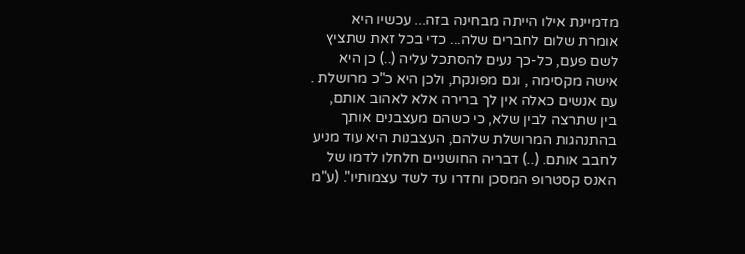מדמיינת אילו הייתה מבחינה בזה... עכשיו היא אומרת שלום לחברים שלה... כדי בכל זאת שתציץ לשם פעם, כל-כך נעים להסתכל עליה (..) כן היא אישה מקסימה , וגם מפונקת, ולכן היא כ"כ מרושלת . עם אנשים כאלה אין לך ברירה אלא לאהוב אותם, בין שתרצה לבין שלא, כי כשהם מעצבנים אותך בהתנהגות המרושלת שלהם, העצבנות היא עוד מניע לחבב אותם. (..) דבריה החושניים חלחלו לדמו של האנס קסטרופ המסכן וחדרו עד לשד עצמותיו". (ע"מ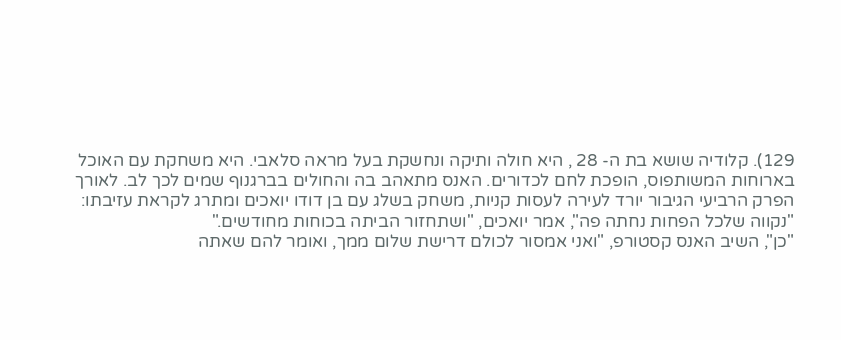129). קלודיה שושא בת ה- 28 , היא חולה ותיקה ונחשקת בעל מראה סלאבי. היא משחקת עם האוכל בארוחות המשותפוס, הופכת לחם לכדורים. האנס מתאהב בה והחולים בברגנוף שמים לכך לב. לאורך הפרק הרביעי הגיבור יורד לעירה לעסות קניות, משחק בשלג עם בן דודו יואכים ומתרג לקראת עזיבתו:
"נקווה שלכל הפחות נחתה פה", אמר יואכים, "ושתחזור הביתה בכוחות מחודשים."
"כן", השיב האנס קסטורפ, "ואני אמסור לכולם דרישת שלום ממך, ואומר להם שאתה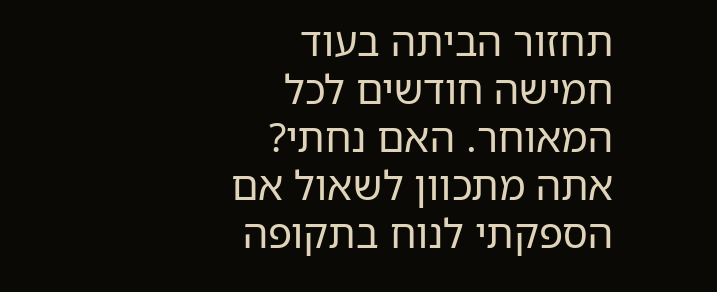תחזור הביתה בעוד חמישה חודשים לכל המאוחר. האם נחתי? אתה מתכוון לשאול אם הספקתי לנוח בתקופה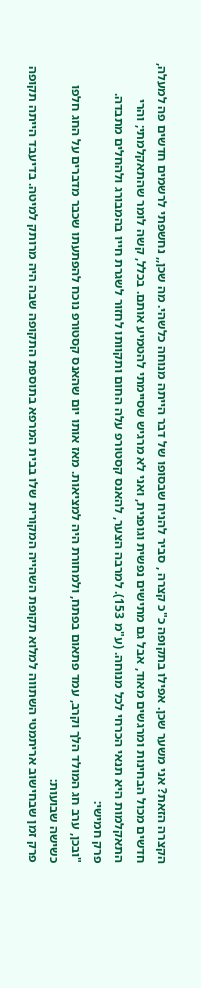הקצרה הזאת? אני משער שכן. אפילו בתקופה כ"כ קצרה , סביר להניח שבסופו של דבר הייתה מנוחה כלשהי. מה שכן,, נחשפתי לרשמים חדשים פה למעלה, חדשים מכול הבחינות ומרגשים מאוד, אבל גם מתישים נפשית וגופנית, ואני לא מרגיש שסיימתי להטמיע אותם. בכלל, קשה לומר שהתאקלמתי; והרי התאקלמות היא תנאי הכרחי לכל מנוחה. (ע"מ 153). למרבה הצער, להאנס קסטורפ עלה החום ותקוותו לחזור לשגרת חייו בהמבורג ולהחלים מתבדה.
פרק חמישי:
"ובכן, ערב חג המולד הלך וקרב, עמד פתאום בפתח, ולמחורת היה למציאות. מאז אותו יום שהאנס קסטורפ נוכח להפתעתו שכבר מדברים על החג חלפו כשישה שבועות:
פרק זמן שבחישוב אריתמטי השתווה למלוא תקופת השהייה המקורית שלו בבית המרפא בתוספת התקופה שבה היה מרותק למיטה. בדיעבד הייתה תקופה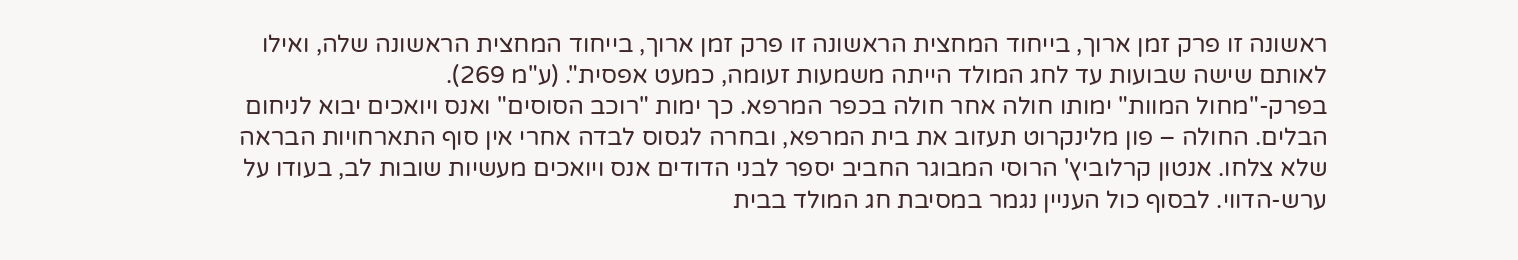ראשונה זו פרק זמן ארוך, בייחוד המחצית הראשונה זו פרק זמן ארוך, בייחוד המחצית הראשונה שלה, ואילו לאותם שישה שבועות עד לחג המולד הייתה משמעות זעומה, כמעט אפסית". (ע"מ 269).
בפרק-"מחול המוות" ימותו חולה אחר חולה בכפר המרפא. כך ימות "רוכב הסוסים" ואנס ויואכים יבוא לניחום הבלים. החולה – פון מלינקרוט תעזוב את בית המרפא, ובחרה לגסוס לבדה אחרי אין סוף התארחויות הבראה שלא צלחו. אנטון קרלוביץ' הרוסי המבוגר החביב יספר לבני הדודים אנס ויואכים מעשיות שובות לב, בעודו על ערש-הדווי. לבסוף כול העניין נגמר במסיבת חג המולד בבית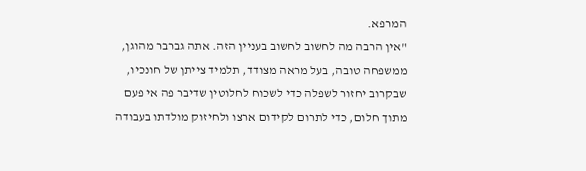המרפא.
"אין הרבה מה לחשוב לחשוב בעניין הזה. אתה גברבר מהוגן, ממשפחה טובה, בעל מראה מצודד, תלמיד צייתן של חונכיו, שבקרוב יחזור לשפלה כדי לשכוח לחלוטין שדיבר פה אי פעם מתוך חלום, כדי לתרום לקידום ארצו ולחיזוק מולדתו בעבודה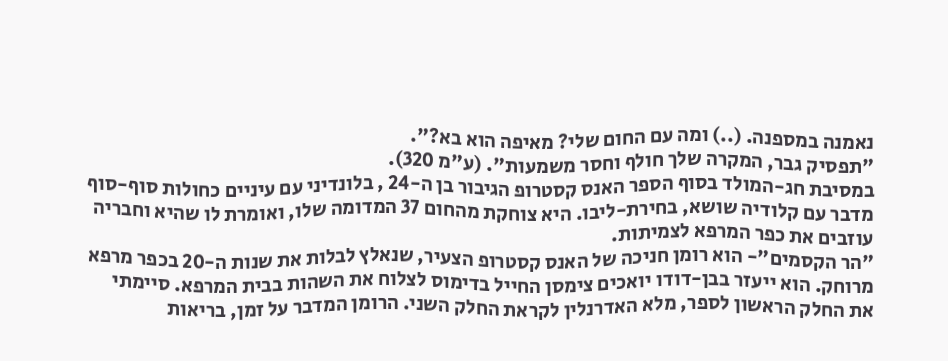נאמנה במספנה. (..) ומה עם החום שלי? מאיפה הוא בא?".
"תפסיק גבר, המקרה שלך חולף וחסר משמעות". (ע"מ 320).
במסיבת חג-המולד בסוף הספר האנס קסטרופ הגיבור בן ה-24 , בלונדיני עם עיניים כחולות סוף-סוף מדבר עם קלודיה שושא, בחירת-ליבו. היא צוחקת מהחום 37 המדומה שלו, ואומרת לו שהיא וחבריה עוזבים את כפר המרפא לצמיתות.
"הר הקסמים"- הוא רומן חניכה של האנס קסטרופ הצעיר, שנאלץ לבלות את שנות ה-20 בכפר מרפא מרוחק. הוא ייעזר בבן-דודו יואכים צימסן החייל בדימוס לצלוח את השהות בבית המרפא. סיימתי את החלק הראשון לספר, מלא האדרנלין לקראת החלק השני. הרומן המדבר על זמן, בריאות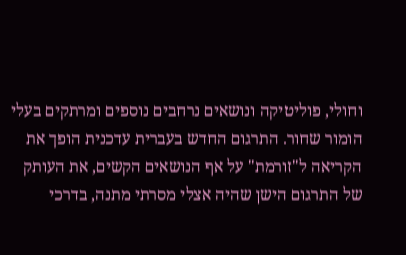וחולי, פוליטיקה ונושאים נרחבים נוספים ומרתקים בעלי הומור שחור. התרגום החדש בעברית עדכנית הופך את הקריאה ל"זורמת" על אף הנושאים הקשים, את העותק של התרגום הישן שהיה אצלי מסרתי מתנה, בדרכי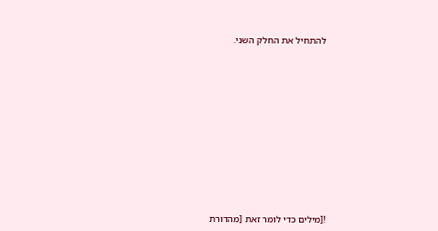להתחיל את החלק השני.













![מילים כדי לומר זאת [מהדורת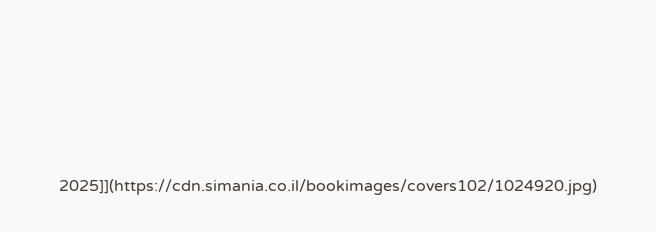2025]](https://cdn.simania.co.il/bookimages/covers102/1024920.jpg)